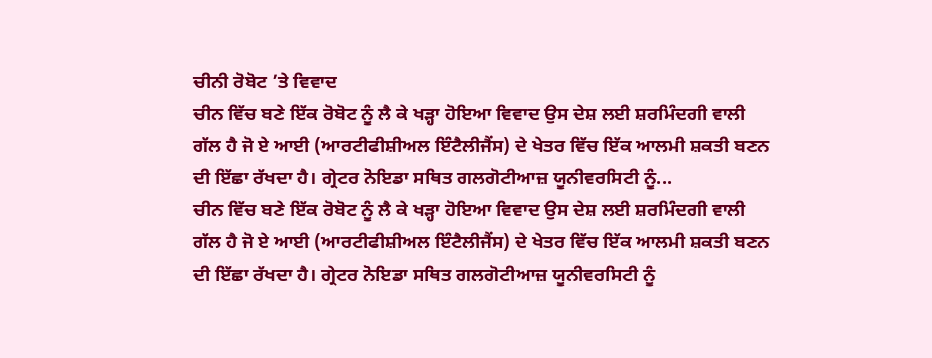ਚੀਨੀ ਰੋਬੋਟ ’ਤੇ ਵਿਵਾਦ
ਚੀਨ ਵਿੱਚ ਬਣੇ ਇੱਕ ਰੋਬੋਟ ਨੂੰ ਲੈ ਕੇ ਖੜ੍ਹਾ ਹੋਇਆ ਵਿਵਾਦ ਉਸ ਦੇਸ਼ ਲਈ ਸ਼ਰਮਿੰਦਗੀ ਵਾਲੀ ਗੱਲ ਹੈ ਜੋ ਏ ਆਈ (ਆਰਟੀਫੀਸ਼ੀਅਲ ਇੰਟੈਲੀਜੈਂਸ) ਦੇ ਖੇਤਰ ਵਿੱਚ ਇੱਕ ਆਲਮੀ ਸ਼ਕਤੀ ਬਣਨ ਦੀ ਇੱਛਾ ਰੱਖਦਾ ਹੈ। ਗ੍ਰੇਟਰ ਨੋਇਡਾ ਸਥਿਤ ਗਲਗੋਟੀਆਜ਼ ਯੂਨੀਵਰਸਿਟੀ ਨੂੰ...
ਚੀਨ ਵਿੱਚ ਬਣੇ ਇੱਕ ਰੋਬੋਟ ਨੂੰ ਲੈ ਕੇ ਖੜ੍ਹਾ ਹੋਇਆ ਵਿਵਾਦ ਉਸ ਦੇਸ਼ ਲਈ ਸ਼ਰਮਿੰਦਗੀ ਵਾਲੀ ਗੱਲ ਹੈ ਜੋ ਏ ਆਈ (ਆਰਟੀਫੀਸ਼ੀਅਲ ਇੰਟੈਲੀਜੈਂਸ) ਦੇ ਖੇਤਰ ਵਿੱਚ ਇੱਕ ਆਲਮੀ ਸ਼ਕਤੀ ਬਣਨ ਦੀ ਇੱਛਾ ਰੱਖਦਾ ਹੈ। ਗ੍ਰੇਟਰ ਨੋਇਡਾ ਸਥਿਤ ਗਲਗੋਟੀਆਜ਼ ਯੂਨੀਵਰਸਿਟੀ ਨੂੰ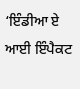‘ਇੰਡੀਆ ਏ ਆਈ ਇੰਪੈਕਟ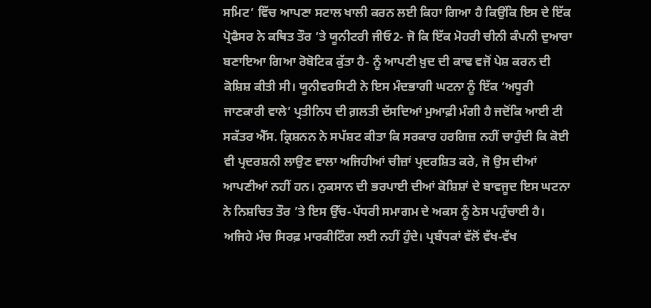ਸਮਿਟ’ ਵਿੱਚ ਆਪਣਾ ਸਟਾਲ ਖਾਲੀ ਕਰਨ ਲਈ ਕਿਹਾ ਗਿਆ ਹੈ ਕਿਉਂਕਿ ਇਸ ਦੇ ਇੱਕ ਪ੍ਰੋਫੈਸਰ ਨੇ ਕਥਿਤ ਤੌਰ ’ਤੇ ਯੂਨੀਟਰੀ ਜੀਓ2- ਜੋ ਕਿ ਇੱਕ ਮੋਹਰੀ ਚੀਨੀ ਕੰਪਨੀ ਦੁਆਰਾ ਬਣਾਇਆ ਗਿਆ ਰੋਬੋਟਿਕ ਕੁੱਤਾ ਹੈ- ਨੂੰ ਆਪਣੀ ਖ਼ੁਦ ਦੀ ਕਾਢ ਵਜੋਂ ਪੇਸ਼ ਕਰਨ ਦੀ ਕੋਸ਼ਿਸ਼ ਕੀਤੀ ਸੀ। ਯੂਨੀਵਰਸਿਟੀ ਨੇ ਇਸ ਮੰਦਭਾਗੀ ਘਟਨਾ ਨੂੰ ਇੱਕ ‘ਅਧੂਰੀ ਜਾਣਕਾਰੀ ਵਾਲੇ’ ਪ੍ਰਤੀਨਿਧ ਦੀ ਗ਼ਲਤੀ ਦੱਸਦਿਆਂ ਮੁਆਫ਼ੀ ਮੰਗੀ ਹੈ ਜਦੋਂਕਿ ਆਈ ਟੀ ਸਕੱਤਰ ਐੱਸ. ਕ੍ਰਿਸ਼ਨਨ ਨੇ ਸਪੱਸ਼ਟ ਕੀਤਾ ਕਿ ਸਰਕਾਰ ਹਰਗਿਜ਼ ਨਹੀਂ ਚਾਹੁੰਦੀ ਕਿ ਕੋਈ ਵੀ ਪ੍ਰਦਰਸ਼ਨੀ ਲਾਉਣ ਵਾਲਾ ਅਜਿਹੀਆਂ ਚੀਜ਼ਾਂ ਪ੍ਰਦਰਸ਼ਿਤ ਕਰੇ, ਜੋ ਉਸ ਦੀਆਂ ਆਪਣੀਆਂ ਨਹੀਂ ਹਨ। ਨੁਕਸਾਨ ਦੀ ਭਰਪਾਈ ਦੀਆਂ ਕੋਸ਼ਿਸ਼ਾਂ ਦੇ ਬਾਵਜੂਦ ਇਸ ਘਟਨਾ ਨੇ ਨਿਸ਼ਚਿਤ ਤੌਰ ’ਤੇ ਇਸ ਉੱਚ-ਪੱਧਰੀ ਸਮਾਗਮ ਦੇ ਅਕਸ ਨੂੰ ਠੇਸ ਪਹੁੰਚਾਈ ਹੈ।
ਅਜਿਹੇ ਮੰਚ ਸਿਰਫ਼ ਮਾਰਕੀਟਿੰਗ ਲਈ ਨਹੀਂ ਹੁੰਦੇ। ਪ੍ਰਬੰਧਕਾਂ ਵੱਲੋਂ ਵੱਖ-ਵੱਖ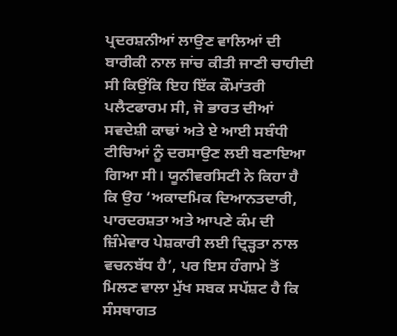ਪ੍ਰਦਰਸ਼ਨੀਆਂ ਲਾਉਣ ਵਾਲਿਆਂ ਦੀ ਬਾਰੀਕੀ ਨਾਲ ਜਾਂਚ ਕੀਤੀ ਜਾਣੀ ਚਾਹੀਦੀ ਸੀ ਕਿਉਂਕਿ ਇਹ ਇੱਕ ਕੌਮਾਂਤਰੀ ਪਲੈਟਫਾਰਮ ਸੀ, ਜੋ ਭਾਰਤ ਦੀਆਂ ਸਵਦੇਸ਼ੀ ਕਾਢਾਂ ਅਤੇ ਏ ਆਈ ਸਬੰਧੀ ਟੀਚਿਆਂ ਨੂੰ ਦਰਸਾਉਣ ਲਈ ਬਣਾਇਆ ਗਿਆ ਸੀ। ਯੂਨੀਵਰਸਿਟੀ ਨੇ ਕਿਹਾ ਹੈ ਕਿ ਉਹ ‘ਅਕਾਦਮਿਕ ਦਿਆਨਤਦਾਰੀ, ਪਾਰਦਰਸ਼ਤਾ ਅਤੇ ਆਪਣੇ ਕੰਮ ਦੀ ਜ਼ਿੰਮੇਵਾਰ ਪੇਸ਼ਕਾਰੀ ਲਈ ਦ੍ਰਿੜ੍ਹਤਾ ਨਾਲ ਵਚਨਬੱਧ ਹੈ’, ਪਰ ਇਸ ਹੰਗਾਮੇ ਤੋਂ ਮਿਲਣ ਵਾਲਾ ਮੁੱਖ ਸਬਕ ਸਪੱਸ਼ਟ ਹੈ ਕਿ ਸੰਸਥਾਗਤ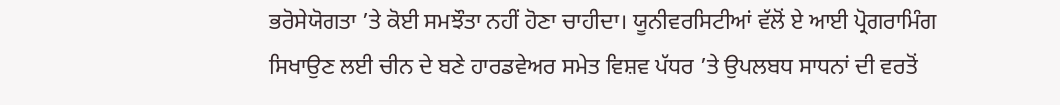ਭਰੋਸੇਯੋਗਤਾ ’ਤੇ ਕੋਈ ਸਮਝੌਤਾ ਨਹੀਂ ਹੋਣਾ ਚਾਹੀਦਾ। ਯੂਨੀਵਰਸਿਟੀਆਂ ਵੱਲੋਂ ਏ ਆਈ ਪ੍ਰੋਗਰਾਮਿੰਗ ਸਿਖਾਉਣ ਲਈ ਚੀਨ ਦੇ ਬਣੇ ਹਾਰਡਵੇਅਰ ਸਮੇਤ ਵਿਸ਼ਵ ਪੱਧਰ ’ਤੇ ਉਪਲਬਧ ਸਾਧਨਾਂ ਦੀ ਵਰਤੋਂ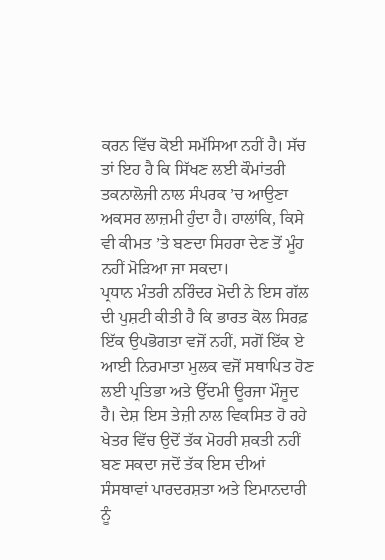ਕਰਨ ਵਿੱਚ ਕੋਈ ਸਮੱਸਿਆ ਨਹੀਂ ਹੈ। ਸੱਚ ਤਾਂ ਇਹ ਹੈ ਕਿ ਸਿੱਖਣ ਲਈ ਕੌਮਾਂਤਰੀ ਤਕਨਾਲੋਜੀ ਨਾਲ ਸੰਪਰਕ ’ਚ ਆਉਣਾ ਅਕਸਰ ਲਾਜ਼ਮੀ ਹੁੰਦਾ ਹੈ। ਹਾਲਾਂਕਿ, ਕਿਸੇ ਵੀ ਕੀਮਤ ’ਤੇ ਬਣਦਾ ਸਿਹਰਾ ਦੇਣ ਤੋਂ ਮੂੰਹ ਨਹੀਂ ਮੋੜਿਆ ਜਾ ਸਕਦਾ।
ਪ੍ਰਧਾਨ ਮੰਤਰੀ ਨਰਿੰਦਰ ਮੋਦੀ ਨੇ ਇਸ ਗੱਲ ਦੀ ਪੁਸ਼ਟੀ ਕੀਤੀ ਹੈ ਕਿ ਭਾਰਤ ਕੋਲ ਸਿਰਫ਼ ਇੱਕ ਉਪਭੋਗਤਾ ਵਜੋਂ ਨਹੀਂ, ਸਗੋਂ ਇੱਕ ਏ ਆਈ ਨਿਰਮਾਤਾ ਮੁਲਕ ਵਜੋਂ ਸਥਾਪਿਤ ਹੋਣ ਲਈ ਪ੍ਰਤਿਭਾ ਅਤੇ ਉੱਦਮੀ ਊਰਜਾ ਮੌਜੂਦ ਹੈ। ਦੇਸ਼ ਇਸ ਤੇਜ਼ੀ ਨਾਲ ਵਿਕਸਿਤ ਹੋ ਰਹੇ ਖੇਤਰ ਵਿੱਚ ਉਦੋਂ ਤੱਕ ਮੋਹਰੀ ਸ਼ਕਤੀ ਨਹੀਂ ਬਣ ਸਕਦਾ ਜਦੋਂ ਤੱਕ ਇਸ ਦੀਆਂ ਸੰਸਥਾਵਾਂ ਪਾਰਦਰਸ਼ਤਾ ਅਤੇ ਇਮਾਨਦਾਰੀ ਨੂੰ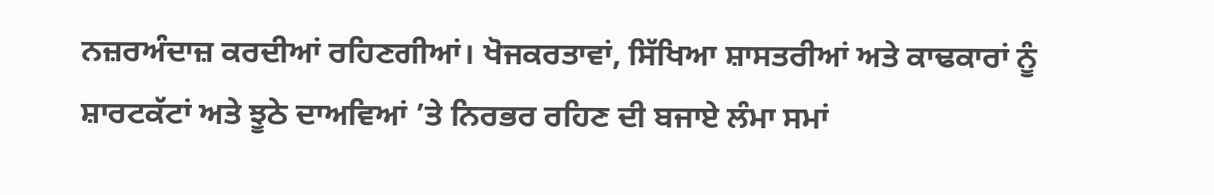ਨਜ਼ਰਅੰਦਾਜ਼ ਕਰਦੀਆਂ ਰਹਿਣਗੀਆਂ। ਖੋਜਕਰਤਾਵਾਂ, ਸਿੱਖਿਆ ਸ਼ਾਸਤਰੀਆਂ ਅਤੇ ਕਾਢਕਾਰਾਂ ਨੂੰ ਸ਼ਾਰਟਕੱਟਾਂ ਅਤੇ ਝੂਠੇ ਦਾਅਵਿਆਂ ’ਤੇ ਨਿਰਭਰ ਰਹਿਣ ਦੀ ਬਜਾਏ ਲੰਮਾ ਸਮਾਂ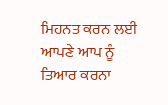ਮਿਹਨਤ ਕਰਨ ਲਈ ਆਪਣੇ ਆਪ ਨੂੰ ਤਿਆਰ ਕਰਨਾ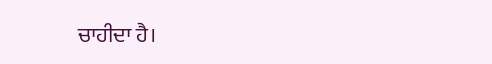ਚਾਹੀਦਾ ਹੈ।